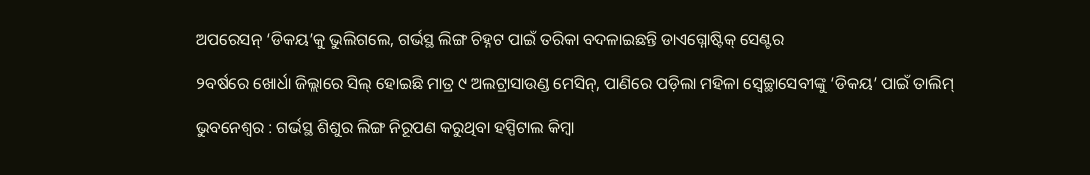ଅପରେସନ୍ ‘ଡିକୟ’କୁ ଭୁଲିଗଲେ, ଗର୍ଭସ୍ଥ ଲିଙ୍ଗ ଚିହ୍ନଟ ପାଇଁ ତରିକା ବଦଳାଇଛନ୍ତି ଡାଏଗ୍ନୋଷ୍ଟିକ୍ ସେଣ୍ଟର

୨ବର୍ଷରେ ଖୋର୍ଧା ଜିଲ୍ଲାରେ ସିଲ୍ ହୋଇଛି ମାତ୍ର ୯ ଅଲଟ୍ରାସାଉଣ୍ଡ ମେସିନ୍‌, ପାଣିରେ ପଡ଼ିଲା ମହିଳା ସ୍ବେଚ୍ଛାସେବୀଙ୍କୁ ‘ଡିକୟ’ ପାଇଁ ତାଲିମ୍

ଭୁବନେଶ୍ବର : ଗର୍ଭସ୍ଥ ଶିଶୁର ଲିଙ୍ଗ ନିରୂପଣ କରୁଥିବା ହସ୍ପିଟାଲ କିମ୍ବା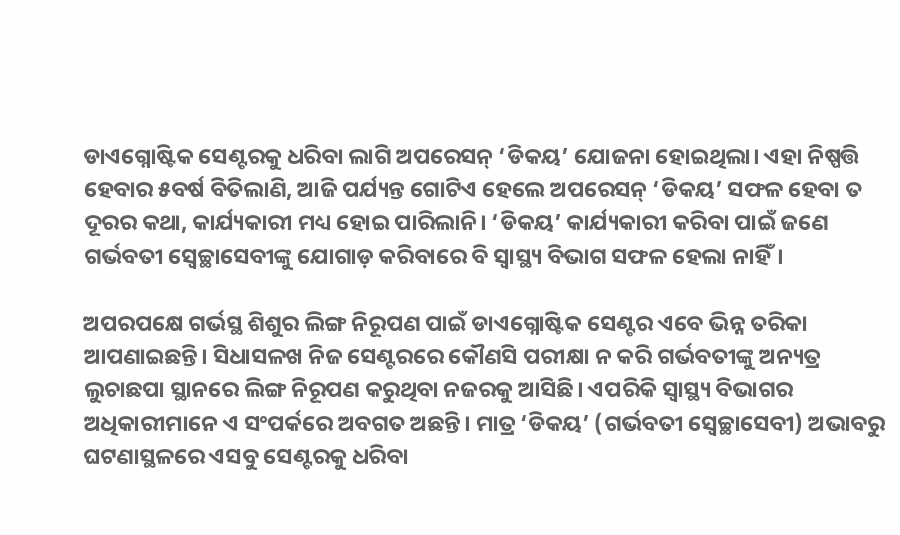ଡାଏଗ୍ନୋଷ୍ଟିକ ସେଣ୍ଟରକୁ ଧରିବା ଲାଗି ଅପରେସନ୍ ‘ଡିକୟ’ ଯୋଜନା ହୋଇଥିଲା। ଏହା ନିଷ୍ପତ୍ତି ହେବାର ୫ବର୍ଷ ବିତିଲାଣି, ଆଜି ପର୍ଯ୍ୟନ୍ତ ଗୋଟିଏ ହେଲେ ଅପରେସନ୍ ‘ଡିକୟ’ ସଫଳ ହେବା ତ ଦୂରର କଥା, କାର୍ଯ୍ୟକାରୀ ମଧ୍ୟ ହୋଇ ପାରିଲାନି। ‘ଡିକୟ’ କାର୍ଯ୍ୟକାରୀ କରିବା ପାଇଁ ଜଣେ ଗର୍ଭବତୀ ସ୍ବେଚ୍ଛାସେବୀଙ୍କୁ ଯୋଗାଡ଼ କରିବାରେ ବି ସ୍ବାସ୍ଥ୍ୟ ବିଭାଗ ସଫଳ ହେଲା ନାହିଁ।

ଅପରପକ୍ଷେ ଗର୍ଭସ୍ଥ ଶିଶୁର ଲିଙ୍ଗ ନିରୂପଣ ପାଇଁ ଡାଏଗ୍ନୋଷ୍ଟିକ ସେଣ୍ଟର ଏବେ ଭିନ୍ନ ତରିକା ଆପଣାଇଛନ୍ତି। ସିଧାସଳଖ ନିଜ ସେଣ୍ଟରରେ କୌଣସି ପରୀକ୍ଷା ନ କରି ଗର୍ଭବତୀଙ୍କୁ ଅନ୍ୟତ୍ର ଲୁଚାଛପା ସ୍ଥାନରେ ଲିଙ୍ଗ ନିରୂପଣ କରୁଥିବା ନଜରକୁ ଆସିଛି। ଏପରିକି ସ୍ବାସ୍ଥ୍ୟ ବିଭାଗର ଅଧିକାରୀମାନେ ଏ ସଂପର୍କରେ ଅବଗତ ଅଛନ୍ତି। ମାତ୍ର ‘ଡିକୟ’ (ଗର୍ଭବତୀ ସ୍ବେଚ୍ଛାସେବୀ) ଅଭାବରୁ ଘଟଣାସ୍ଥଳରେ ଏସବୁ ସେଣ୍ଟରକୁ ଧରିବା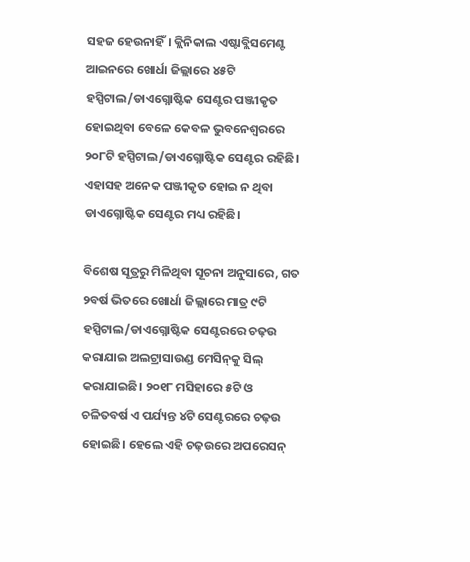ସହଜ ହେଉନାହିଁ। କ୍ଲିନିକାଲ ଏଷ୍ଟାବ୍ଲିସମେଣ୍ଟ ଆଇନରେ ଖୋର୍ଧା ଜିଲ୍ଲାରେ ୪୫ଟି ହସ୍ପିଟାଲ/ଡାଏଗ୍ନୋଷ୍ଟିକ ସେଣ୍ଟର ପଞ୍ଜୀକୃତ ହୋଇଥିବା ବେଳେ କେବଳ ଭୁବନେଶ୍ବରରେ ୨୦୮ଟି ହସ୍ପିଟାଲ/ଡାଏଗ୍ନୋଷ୍ଟିକ ସେଣ୍ଟର ରହିଛି। ଏହାସହ ଅନେକ ପଞ୍ଜୀକୃତ ହୋଇ ନ ଥିବା ଡାଏଗ୍ନୋଷ୍ଟିକ ସେଣ୍ଟର ମଧ୍ୟ ରହିଛି।

ବିଶେଷ ସୂତ୍ରରୁ ମିଳିଥିବା ସୂଚନା ଅନୁସାରେ, ଗତ ୨ବର୍ଷ ଭିତରେ ଖୋର୍ଧା ଜିଲ୍ଲାରେ ମାତ୍ର ୯ଟି ହସ୍ପିଟାଲ/ଡାଏଗ୍ନୋଷ୍ଟିକ ସେଣ୍ଟରରେ ଚଢ଼ଉ କରାଯାଇ ଅଲଟ୍ରାସାଉଣ୍ଡ ମେସିନ୍‌କୁ ସିଲ୍ କରାଯାଇଛି। ୨୦୧୮ ମସିହାରେ ୫ଟି ଓ ଚଳିତବର୍ଷ ଏ ପର୍ଯ୍ୟନ୍ତ ୪ଟି ସେଣ୍ଟରରେ ଚଢ଼ଉ ହୋଇଛି। ହେଲେ ଏହି ଚଢ଼ଉରେ ଅପରେସନ୍‌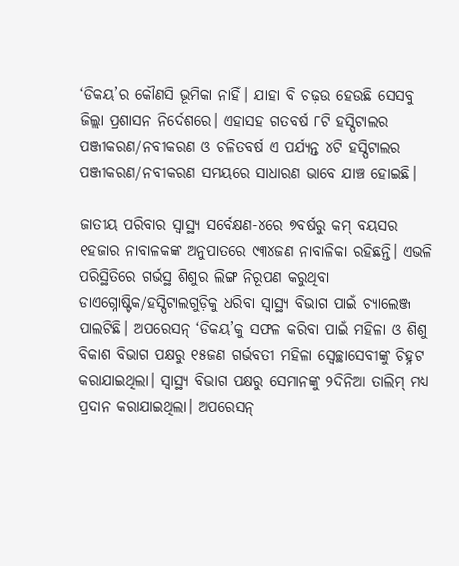‘ଡିକୟ’ର କୌଣସି ଭୂମିକା ନାହିଁ। ଯାହା ବି ଚଢ଼ଉ ହେଉଛି ସେସବୁ ଜିଲ୍ଲା ପ୍ରଶାସନ ନିର୍ଦେଶରେ। ଏହାସହ ଗତବର୍ଷ ୮ଟି ହସ୍ପିଟାଲର ପଞ୍ଜୀକରଣ/ନବୀକରଣ ଓ ଚଳିତବର୍ଷ ଏ ପର୍ଯ୍ୟନ୍ତ ୪ଟି ହସ୍ପିଟାଲର ପଞ୍ଜୀକରଣ/ନବୀକରଣ ସମୟରେ ସାଧାରଣ ଭାବେ ଯାଞ୍ଚ ହୋଇଛି।

ଜାତୀୟ ପରିବାର ସ୍ବାସ୍ଥ୍ୟ ସର୍ବେକ୍ଷଣ-୪ରେ ୭ବର୍ଷରୁ କମ୍‌ ବୟସର ୧ହଜାର ନାବାଳକଙ୍କ ଅନୁପାତରେ ୯୩୪ଜଣ ନାବାଳିକା ରହିଛନ୍ତି। ଏଭଳି ପରିସ୍ଥିତିରେ ଗର୍ଭସ୍ଥ ଶିଶୁର ଲିଙ୍ଗ ନିରୂପଣ କରୁଥିବା ଡାଏଗ୍ନୋଷ୍ଟିକ/ହସ୍ପିଟାଲଗୁଡ଼ିକୁ ଧରିବା ସ୍ବାସ୍ଥ୍ୟ ବିଭାଗ ପାଇଁ ଚ୍ୟାଲେଞ୍ଜ ପାଲଟିଛି। ଅପରେସନ୍‌ ‘ଡିକୟ’କୁ ସଫଳ କରିବା ପାଇଁ ମହିଳା ଓ ଶିଶୁ ବିକାଶ ବିଭାଗ ପକ୍ଷରୁ ୧୫ଜଣ ଗର୍ଭବତୀ ମହିଳା ସ୍ବେଚ୍ଛାସେବୀଙ୍କୁ ଚିହ୍ନଟ କରାଯାଇଥିଲା। ସ୍ବାସ୍ଥ୍ୟ ବିଭାଗ ପକ୍ଷରୁ ସେମାନଙ୍କୁ ୨ଦିନିଆ ତାଲିମ୍ ମଧ୍ୟ ପ୍ରଦାନ କରାଯାଇଥିଲା। ଅପରେସନ୍‌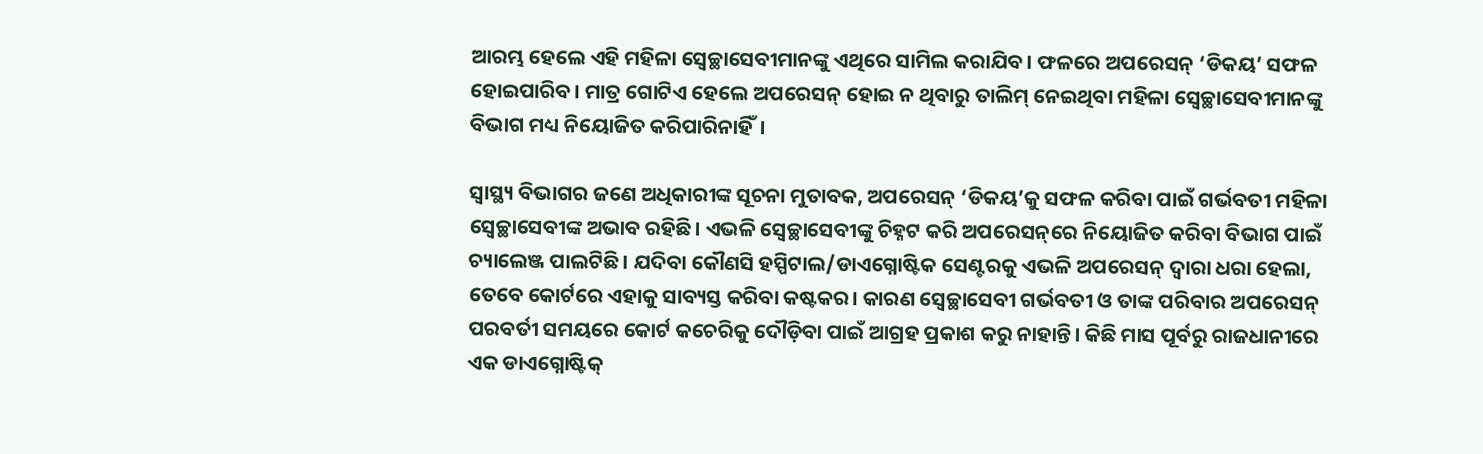ଆରମ୍ଭ ହେଲେ ଏହି ମହିଳା ସ୍ବେଚ୍ଛାସେବୀମାନଙ୍କୁ ଏଥିରେ ସାମିଲ କରାଯିବ। ଫଳରେ ଅପରେସନ୍‌ ‘ଡିକୟ’ ସଫଳ ହୋଇପାରିବ। ମାତ୍ର ଗୋଟିଏ ହେଲେ ଅପରେସନ୍‌ ହୋଇ ନ ଥିବାରୁ ତାଲିମ୍ ନେଇଥିବା ମହିଳା ସ୍ବେଚ୍ଛାସେବୀମାନଙ୍କୁ ବିଭାଗ ମଧ୍ୟ ନିୟୋଜିତ କରିପାରିନାହିଁ।

ସ୍ବାସ୍ଥ୍ୟ ବିଭାଗର ଜଣେ ଅଧିକାରୀଙ୍କ ସୂଚନା ମୁତାବକ, ଅପରେସନ୍ ‘ଡିକୟ’କୁ ସଫଳ କରିବା ପାଇଁ ଗର୍ଭବତୀ ମହିଳା ସ୍ବେଚ୍ଛାସେବୀଙ୍କ ଅଭାବ ରହିଛି। ଏଭଳି ସ୍ବେଚ୍ଛାସେବୀଙ୍କୁ ଚିହ୍ନଟ କରି ଅପରେସନ୍‌ରେ ନିୟୋଜିତ କରିବା ବିଭାଗ ପାଇଁ ଚ୍ୟାଲେଞ୍ଜ ପାଲଟିଛି। ଯଦିବା କୌଣସି ହସ୍ପିଟାଲ/ଡାଏଗ୍ନୋଷ୍ଟିକ ସେଣ୍ଟରକୁ ଏଭଳି ଅପରେସନ୍‌ ଦ୍ବାରା ଧରା ହେଲା, ତେବେ କୋର୍ଟରେ ଏହାକୁ ସାବ୍ୟସ୍ତ କରିବା କଷ୍ଟକର। କାରଣ ସ୍ବେଚ୍ଛାସେବୀ ଗର୍ଭବତୀ ଓ ତାଙ୍କ ପରିବାର ଅପରେସନ୍‌ ପରବର୍ତୀ ସମୟରେ କୋର୍ଟ କଚେରିକୁ ଦୌଡ଼ିବା ପାଇଁ ଆଗ୍ରହ ପ୍ରକାଶ କରୁ ନାହାନ୍ତି। କିଛି ମାସ ପୂର୍ବରୁ ରାଜଧାନୀରେ ଏକ ଡାଏଗ୍ନୋଷ୍ଟିକ୍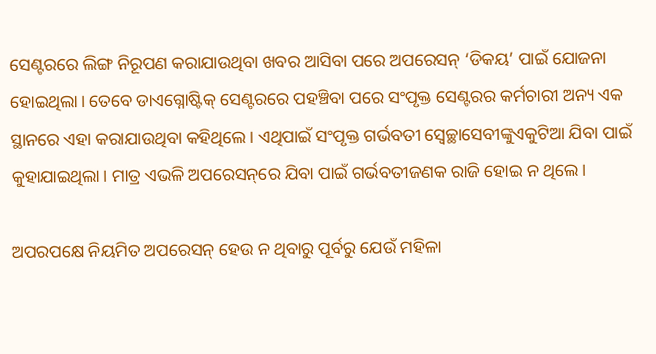ସେଣ୍ଟରରେ ଲିଙ୍ଗ ନିରୂପଣ କରାଯାଉଥିବା ଖବର ଆସିବା ପରେ ଅପରେସନ୍ ‘ଡିକୟ’ ପାଇଁ ଯୋଜନା ହୋଇଥିଲା। ତେବେ ଡାଏଗ୍ନୋଷ୍ଟିକ୍ ସେଣ୍ଟରରେ ପହଞ୍ଚିବା ପରେ ସଂପୃକ୍ତ ସେଣ୍ଟରର କର୍ମଚାରୀ ଅନ୍ୟ ଏକ ସ୍ଥାନରେ ଏହା କରାଯାଉଥିବା କହିଥିଲେ। ଏଥିପାଇଁ ସଂପୃକ୍ତ ଗର୍ଭବତୀ ସ୍ବେଚ୍ଛା‌ସେବୀଙ୍କୁଏକୁଟିଆ ଯିବା ପାଇଁ କୁହାଯାଇଥିଲା। ମାତ୍ର ଏଭଳି ଅପରେସନ୍‌ରେ ଯିବା ପାଇଁ ଗର୍ଭବତୀଜଣକ ରାଜି ହୋଇ ନ ଥିଲେ।

ଅପରପକ୍ଷେ ନିୟମିତ ଅପରେସନ୍‌ ହେଉ ନ ଥିବାରୁ ପୂର୍ବରୁ ଯେଉଁ ମହିଳା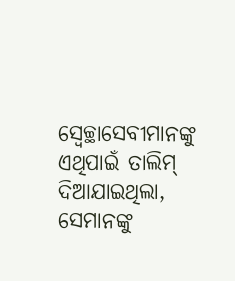ସ୍ବେଚ୍ଛାସେବୀମାନଙ୍କୁ ଏଥିପାଇଁ ତାଲିମ୍ ଦିଆଯାଇଥିଲା, ସେମାନଙ୍କୁ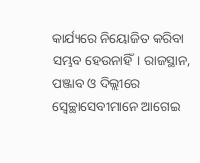କାର୍ଯ୍ୟରେ ନିୟୋଜିତ କରିବା ସମ୍ଭବ ହେଉନାହିଁ। ରାଜସ୍ଥାନ, ପଞ୍ଜାବ ଓ ଦିଲ୍ଲୀରେ ସ୍ବେଚ୍ଛାସେବୀମାନେ ଆଗେଇ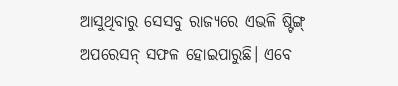ଆସୁଥିବାରୁ ସେସବୁ ରାଜ୍ୟରେ ଏଭଳି ଷ୍ଟିଙ୍ଗ୍ ଅପରେସନ୍‌ ସଫଳ ହୋଇପାରୁଛି। ଏବେ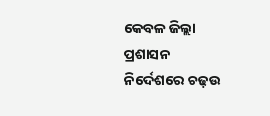କେବଳ ଜିଲ୍ଲା ପ୍ରଶାସନ ନିର୍ଦେଶରେ ଚଢ଼ଉ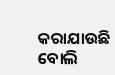କରାଯାଉଛି ବୋଲି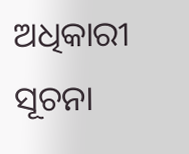ଅଧିକାରୀ ସୂଚନା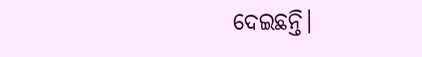ଦେଇଛନ୍ତି।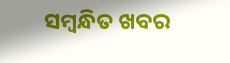ସମ୍ବନ୍ଧିତ ଖବର